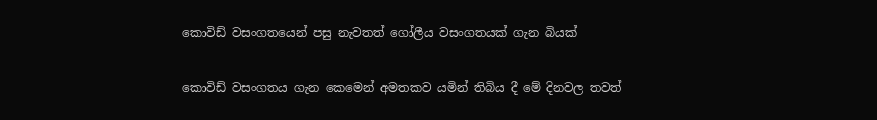කොවිඩ් වසංගතයෙන් පසු නැවතත් ගෝලීය වසංගතයක් ගැන බියක්

කොවිඩ් වසංගතය ගැන කෙමෙන් අමතකව යමින් තිබිය දී මේ දිනවල තවත්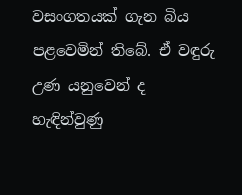වසංගතයක් ගැන බිය පළවෙමින් තිබේ. ඒ වඳුරු උණ යනුවෙන් ද හැඳින්වුණු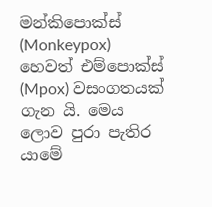මන්කිපොක්ස් (Monkeypox) හෙවත් එම්පොක්ස් (Mpox) වසංගතයක් ගැන යි. මෙය ලොව පුරා පැතිර යාමේ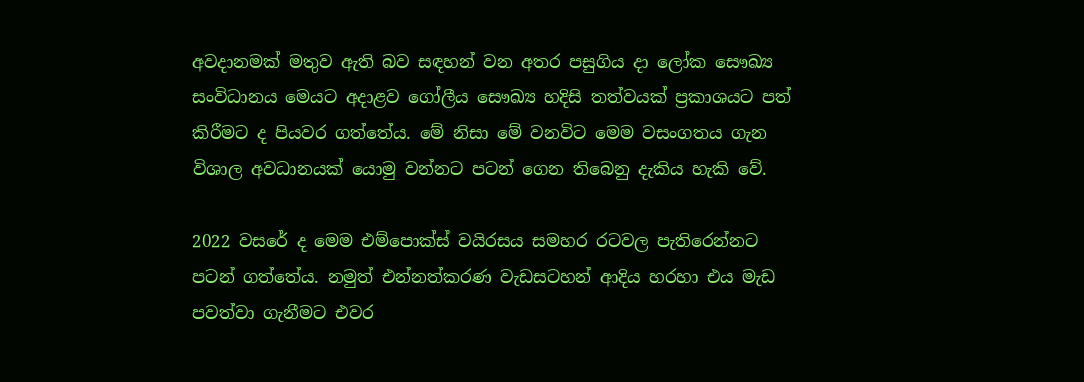අවදානමක් මතුව ඇති බව සඳහන් වන අතර පසුගිය දා ලෝක සෞඛ්‍ය සංවිධානය මෙයට අදාළව ගෝලීය සෞඛ්‍ය හදිසි තත්වයක් ප්‍රකාශයට පත් කිරීමට ද පියවර ගත්තේය. මේ නිසා මේ වනවිට මෙම වසංගතය ගැන විශාල අවධානයක් යොමු වන්නට පටන් ගෙන තිබෙනු දැකිය හැකි වේ.

2022 වසරේ ද මෙම එම්පොක්ස් වයිරසය සමහර රටවල පැතිරෙන්නට පටන් ගත්තේය. නමුත් එන්නත්කරණ වැඩසටහන් ආදිය හරහා එය මැඩ පවත්වා ගැනීමට එවර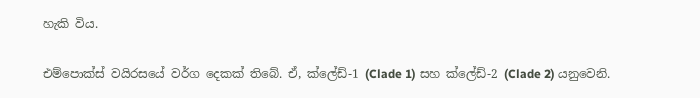හැකි විය.

එම්පොක්ස් වයිරසයේ වර්ග දෙකක් තිබේ. ඒ, ක්ලේඩ්-1 (Clade 1) සහ ක්ලේඩ්-2 (Clade 2) යනුවෙනි.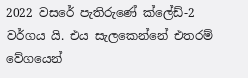2022 වසරේ පැතිරුණේ ක්ලේඩ්-2 වර්ගය යි. එය සැලකෙන්නේ එතරම් වේගයෙන්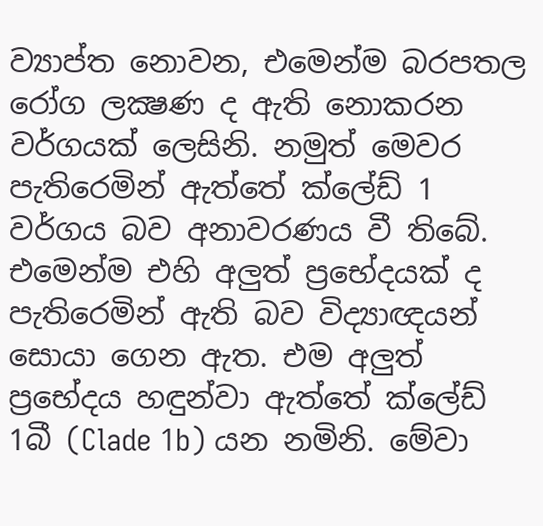ව්‍යාප්ත නොවන, එමෙන්ම බරපතල රෝග ලක්‍ෂණ ද ඇති නොකරන වර්ගයක් ලෙසිනි. නමුත් මෙවර පැතිරෙමින් ඇත්තේ ක්ලේඩ් 1 වර්ගය බව අනාවරණය වී තිබේ. එමෙන්ම එහි අලුත් ප්‍රභේදයක් ද පැතිරෙමින් ඇති බව විද්‍යාඥයන් සොයා ගෙන ඇත. එම අලුත් ප්‍රභේදය හඳුන්වා ඇත්තේ ක්ලේඩ් 1බී (Clade 1b) යන නමිනි. මේවා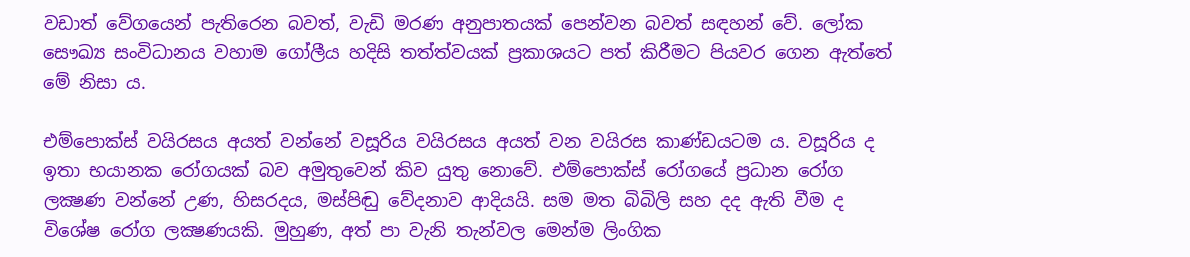වඩාත් වේගයෙන් පැතිරෙන බවත්, වැඩි මරණ අනුපාතයක් පෙන්වන බවත් සඳහන් වේ. ලෝක සෞඛ්‍ය සංවිධානය වහාම ගෝලීය හදිසි තත්ත්වයක් ප්‍රකාශයට පත් කිරීමට පියවර ගෙන ඇත්තේ මේ නිසා ය.

එම්පොක්ස් වයිරසය අයත් වන්නේ වසූරිය වයිරසය අයත් වන වයිරස කාණ්ඩයටම ය. වසූරිය ද ඉතා භයානක රෝගයක් බව අමුතුවෙන් කිව යුතු නොවේ. එම්පොක්ස් රෝගයේ ප්‍රධාන රෝග ලක්‍ෂණ වන්නේ උණ, හිසරදය, මස්පිඬු වේදනාව ආදියයි. සම මත බිබිලි සහ දද ඇති වීම ද විශේෂ රෝග ලක්‍ෂණයකි. මුහුණ, අත් පා වැනි තැන්වල මෙන්ම ලිංගික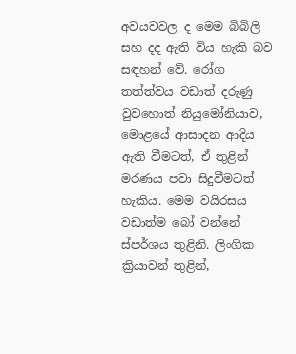අවයවවල ද මෙම බිබිලි සහ දද ඇති විය හැකි බව සඳහන් වේ. රෝග තත්ත්වය වඩාත් දරුණු වුවහොත් නියුමෝනියාව, මොළයේ ආසාදන ආදිය ඇති වීමටත්, ඒ තුළින් මරණය පවා සිදුවීමටත් හැකිය. මෙම වයිරසය වඩාත්ම බෝ වන්නේ ස්පර්ශය තුළිනි. ලිංගික ක්‍රියාවන් තුළින්,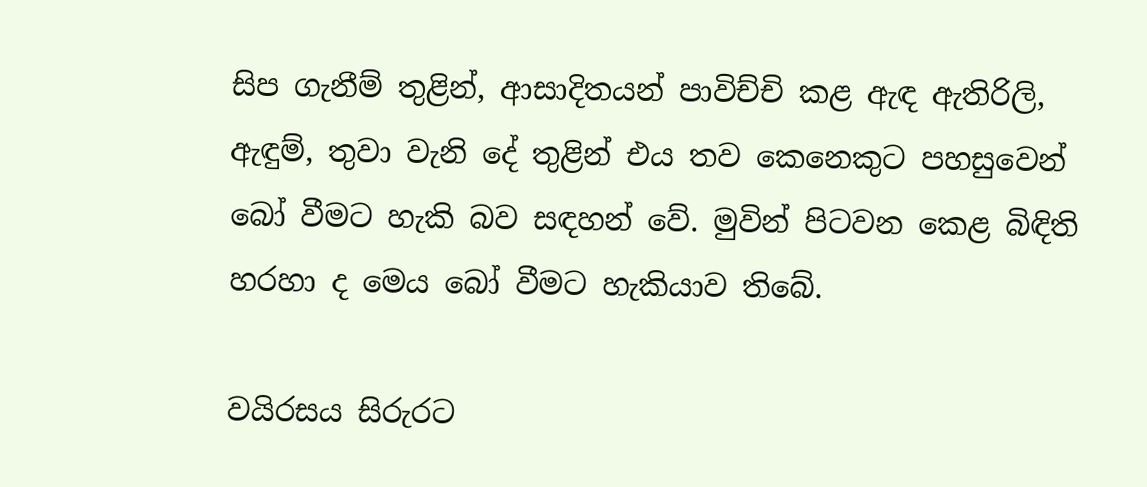සිප ගැනීම් තුළින්, ආසාදිතයන් පාවිච්චි කළ ඇඳ ඇතිරිලි, ඇඳුම්, තුවා වැනි දේ තුළින් එය තව කෙනෙකුට පහසුවෙන් බෝ වීමට හැකි බව සඳහන් වේ. මුවින් පිටවන කෙළ බිඳිති හරහා ද මෙය බෝ වීමට හැකියාව තිබේ.

වයිරසය සිරුරට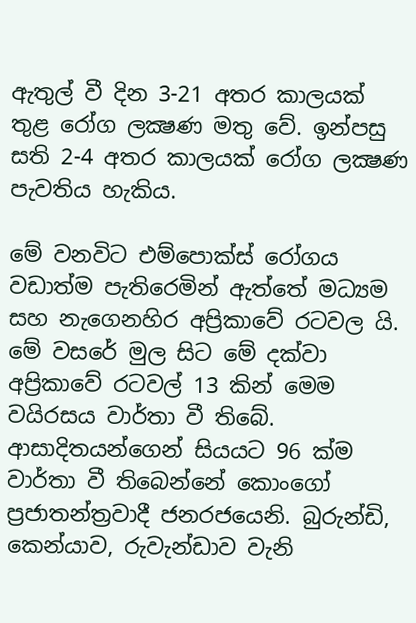ඇතුල් වී දින 3-21 අතර කාලයක් තුළ රෝග ලක්‍ෂණ මතු වේ. ඉන්පසු සති 2-4 අතර කාලයක් රෝග ලක්‍ෂණ පැවතිය හැකිය.

මේ වනවිට එම්පොක්ස් රෝගය වඩාත්ම පැතිරෙමින් ඇත්තේ මධ්‍යම සහ නැගෙනහිර අප්‍රිකාවේ රටවල යි. මේ වසරේ මුල සිට මේ දක්වා අප්‍රිකාවේ රටවල් 13 කින් මෙම වයිරසය වාර්තා වී තිබේ. ආසාදිතයන්ගෙන් සියයට 96 ක්ම වාර්තා වී තිබෙන්නේ කොංගෝ ප්‍රජාතන්ත්‍රවාදී ජනරජයෙනි. බුරුන්ඩි, කෙන්යාව, රුවැන්ඩාව වැනි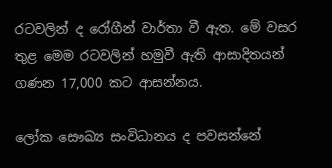රටවලින් ද රෝගීන් වාර්තා වී ඇත. මේ වසර තුළ මෙම රටවලින් හමුවී ඇති ආසාදිතයන් ගණන 17,000 කට ආසන්නය.

ලෝක සෞඛ්‍ය සංවිධානය ද පවසන්නේ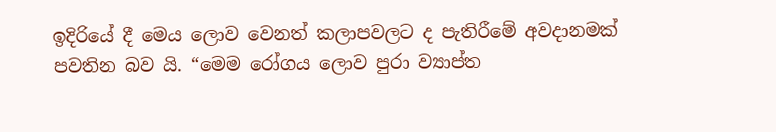ඉදිරියේ දී මෙය ලොව වෙනත් කලාපවලට ද පැතිරීමේ අවදානමක් පවතින බව යි. “මෙම රෝගය ලොව පුරා ව්‍යාප්ත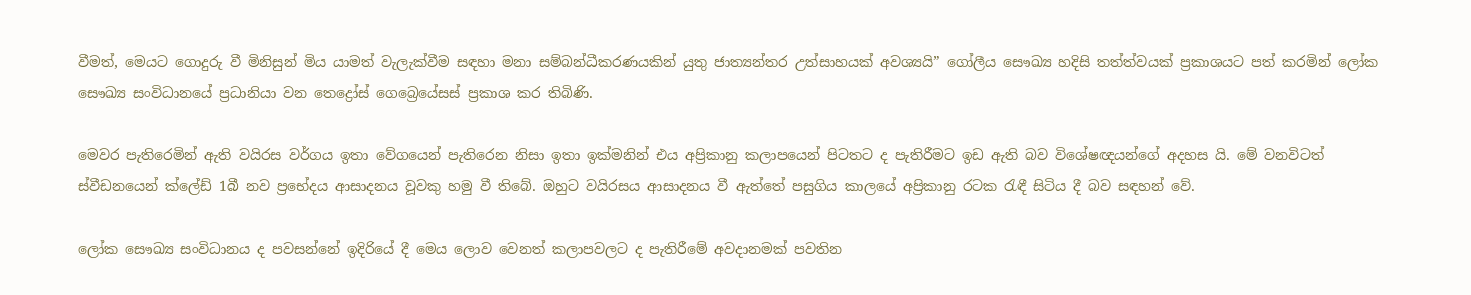වීමත්, මෙයට ගොදුරු වී මිනිසුන් මිය යාමත් වැලැක්වීම සඳහා මනා සම්බන්ධීකරණයකින් යුතු ජාත්‍යන්තර උත්සාහයක් අවශ්‍යයි” ගෝලීය සෞඛ්‍ය හදිසි තත්ත්වයක් ප්‍රකාශයට පත් කරමින් ලෝක සෞඛ්‍ය සංවිධානයේ ප්‍රධානියා වන තෙද්‍රෝස් ගෙබ්‍රෙයේසස් ප්‍රකාශ කර තිබිණි.

මෙවර පැතිරෙමින් ඇති වයිරස වර්ගය ඉතා වේගයෙන් පැතිරෙන නිසා ඉතා ඉක්මනින් එය අප්‍රිකානු කලාපයෙන් පිටතට ද පැතිරීමට ඉඩ ඇති බව විශේෂඥයන්ගේ අදහස යි. මේ වනවිටත් ස්වීඩනයෙන් ක්ලේඩ් 1බී නව ප්‍රභේදය ආසාදනය වූවකු හමු වී තිබේ. ඔහුට වයිරසය ආසාදනය වී ඇත්තේ පසුගිය කාලයේ අප්‍රිකානු රටක රැඳී සිටිය දී බව සඳහන් වේ.

ලෝක සෞඛ්‍ය සංවිධානය ද පවසන්නේ ඉදිරියේ දී මෙය ලොව වෙනත් කලාපවලට ද පැතිරීමේ අවදානමක් පවතින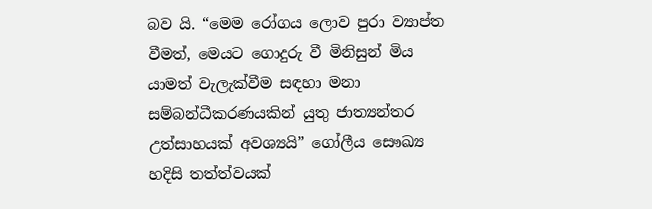බව යි. “මෙම රෝගය ලොව පුරා ව්‍යාප්ත වීමත්, මෙයට ගොදුරු වී මිනිසුන් මිය යාමත් වැලැක්වීම සඳහා මනා සම්බන්ධීකරණයකින් යුතු ජාත්‍යන්තර උත්සාහයක් අවශ්‍යයි” ගෝලීය සෞඛ්‍ය හදිසි තත්ත්වයක්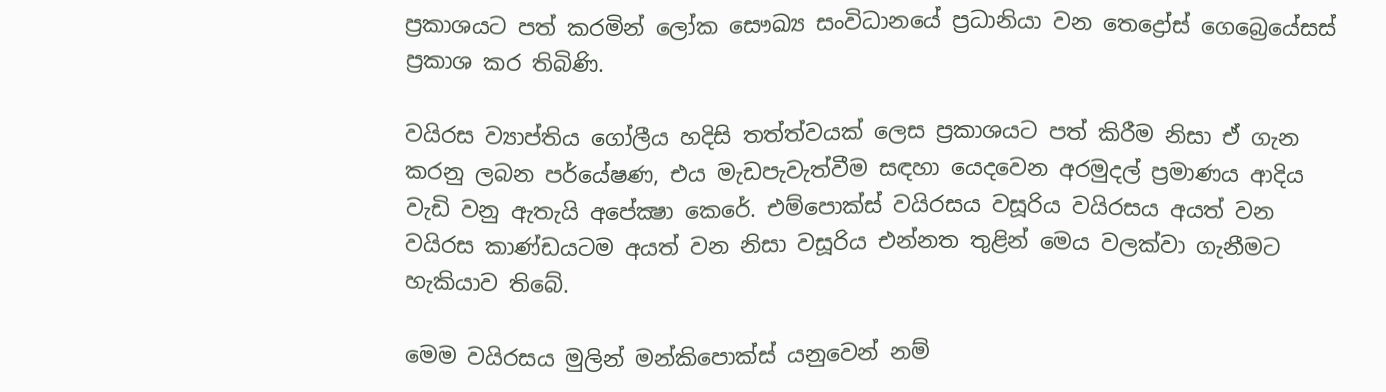ප්‍රකාශයට පත් කරමින් ලෝක සෞඛ්‍ය සංවිධානයේ ප්‍රධානියා වන තෙද්‍රෝස් ගෙබ්‍රෙයේසස් ප්‍රකාශ කර තිබිණි.

වයිරස ව්‍යාප්තිය ගෝලීය හදිසි තත්ත්වයක් ලෙස ප්‍රකාශයට පත් කිරීම නිසා ඒ ගැන කරනු ලබන පර්යේෂණ, එය මැඩපැවැත්වීම සඳහා යෙදවෙන අරමුදල් ප්‍රමාණය ආදිය වැඩි වනු ඇතැයි අපේක්‍ෂා කෙරේ. එම්පොක්ස් වයිරසය වසූරිය වයිරසය අයත් වන වයිරස කාණ්ඩයටම අයත් වන නිසා වසූරිය එන්නත තුළින් මෙය වලක්වා ගැනීමට හැකියාව තිබේ.

මෙම වයිරසය මුලින් මන්කිපොක්ස් යනුවෙන් නම්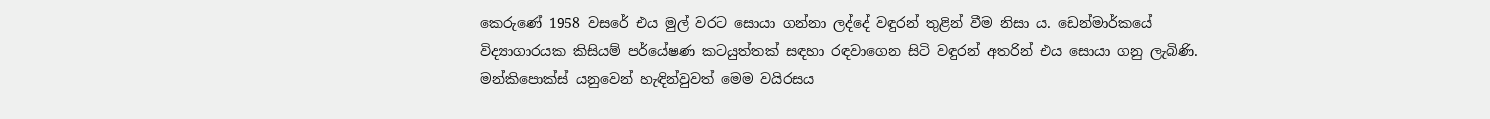කෙරුණේ 1958 වසරේ එය මුල් වරට සොයා ගන්නා ලද්දේ වඳුරන් තුළින් වීම නිසා ය. ඩෙන්මාර්කයේ විද්‍යාගාරයක කිසියම් පර්යේෂණ කටයුත්තක් සඳහා රඳවාගෙන සිටි වඳුරන් අතරින් එය සොයා ගනු ලැබිණි. මන්කිපොක්ස් යනුවෙන් හැඳින්වුවත් මෙම වයිරසය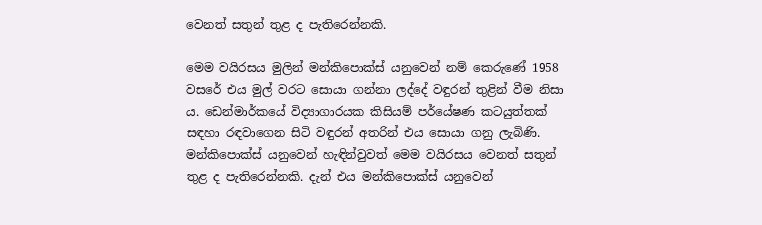වෙනත් සතුන් තුළ ද පැතිරෙන්නකි.

මෙම වයිරසය මුලින් මන්කිපොක්ස් යනුවෙන් නම් කෙරුණේ 1958 වසරේ එය මුල් වරට සොයා ගන්නා ලද්දේ වඳුරන් තුළින් වීම නිසා ය. ඩෙන්මාර්කයේ විද්‍යාගාරයක කිසියම් පර්යේෂණ කටයුත්තක් සඳහා රඳවාගෙන සිටි වඳුරන් අතරින් එය සොයා ගනු ලැබිණි. මන්කිපොක්ස් යනුවෙන් හැඳින්වුවත් මෙම වයිරසය වෙනත් සතුන් තුළ ද පැතිරෙන්නකි. දැන් එය මන්කිපොක්ස් යනුවෙන්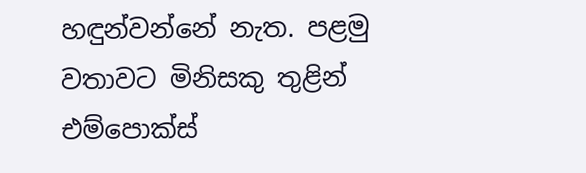හඳුන්වන්නේ නැත. පළමු වතාවට මිනිසකු තුළින් එම්පොක්ස්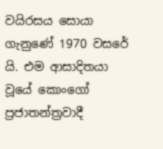වයිරසය සොයා ගැනුණේ 1970 වසරේ යි. එම ආසාදිතයා වූයේ කොංගෝ ප්‍රජාතන්ත්‍රවාදී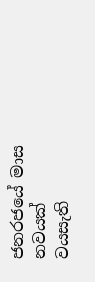ජනරජයේ මාස නවයක් වයසැති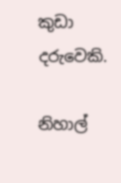කුඩා දරුවෙකි.

නිහාල්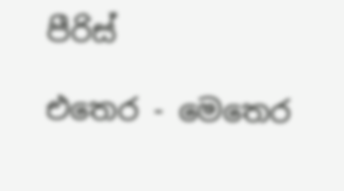පීරිස්

එතෙර - මෙතෙර